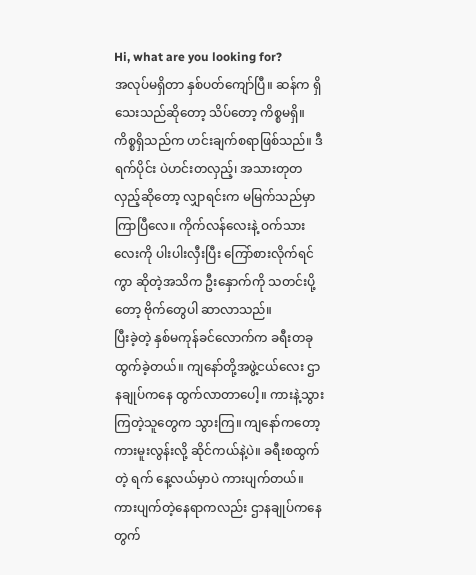Hi, what are you looking for?
အလုပ်မရှိတာ နှစ်ပတ်ကျော်ပြီ။ ဆန်က ရှိသေးသည်ဆိုတော့ သိပ်တော့ ကိစ္စမရှိ။ ကိစ္စရှိသည်က ဟင်းချက်စရာဖြစ်သည်။ ဒီရက်ပိုင်း ပဲဟင်းတလှည့်၊ အသားတုတလှည့်ဆိုတော့ လျှာရင်းက မမြက်သည်မှာ ကြာပြီလေ။ ကိုက်လန်လေးနဲ့ ဝက်သားလေးကို ပါးပါးလှီးပြီး ကြော်စားလိုက်ရင်ကွာ ဆိုတဲ့အသိက ဦးနှောက်ကို သတင်းပို့တော့ ဗိုက်တွေပါ ဆာလာသည်။
ပြီးခဲ့တဲ့ နှစ်မကုန်ခင်လောက်က ခရီးတခုထွက်ခဲ့တယ်။ ကျနော်တို့အဖွဲ့ငယ်လေး ဌာနချုပ်ကနေ ထွက်လာတာပေါ့။ ကားနဲ့သွားကြတဲ့သူတွေက သွားကြ။ ကျနော်ကတော့ ကားမူးလွန်းလို့ ဆိုင်ကယ်နဲ့ပဲ။ ခရီးစထွက်တဲ့ ရက် နေ့လယ်မှာပဲ ကားပျက်တယ်။ ကားပျက်တဲ့နေရာကလည်း ဌာနချုပ်ကနေတွက်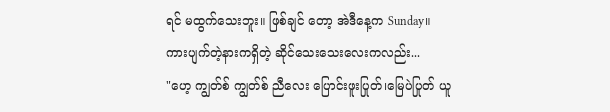ရင် မထွက်သေးဘူး။ ဖြစ်ချင် တော့ အဲဒီနေ့က Sunday။ ကားပျက်တဲ့နားကရှိတဲ့ ဆိုင်သေးသေးလေးကလည်း...
"ဟေ့ ကျွတ်စ် ကျွတ်စ် ညီလေး ပြောင်းဖူးပြုတ်၊မြေပဲပြုတ် ယူ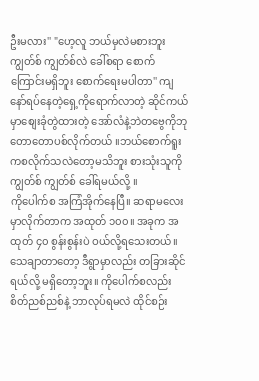ဦးမလား'' "ဟေ့လူ ဘယ်မှလဲမစားဘူး ကျွတ်စ် ကျွတ်စ်လဲ ခေါ်စရာ စောက်ကြောင်းမရှိဘူး စောက်ရေးမပါတာ'' ကျနော်ရပ်နေတဲ့ရှေ့ကိုရောက်လာတဲ့ ဆိုင်ကယ်မှာစျေးခုံတွဲထားတဲ့ အော်လံနဲ့ဘဲတဗွေကိုဘုတောတောပစ်လိုက်တယ် ။ဘယ်စောက်ရူးကစလိုက်သလဲတော့မသိဘူး စားသုံးသူကို ကျွတ်စ် ကျွတ်စ် ခေါ်ရမယ်လို့ ။
ကိုပေါက်စ အကြံအိုက်နေပြီ။ ဆရာမလေး မှာလိုက်တာက အထုတ် ၁၀၀။ အခုက အထုတ် ၄၀ စွန်းစွန်းပဲ ဝယ်လို့ရသေးတယ်။ သေချာတာတော့ ဒီရွာမှာလည်း တခြားဆိုင်ရယ်လို့ မရှိတော့ဘူး။ ကိုပေါက်စလည်း စိတ်ညစ်ညစ်နဲ့ ဘာလုပ်ရမလဲ ထိုင်စဉ်း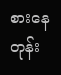စားနေတုန်း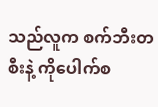သည်လူက စက်ဘီးတစီးနဲ့ ကိုပေါက်စ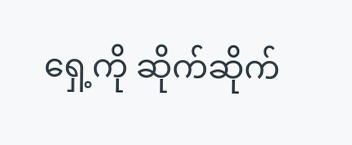ရှေ့ကို ဆိုက်ဆိုက်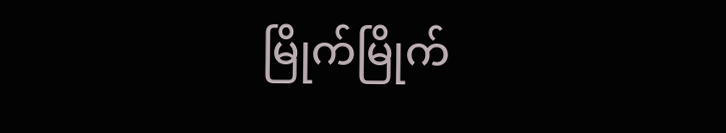မြိုက်မြိုက်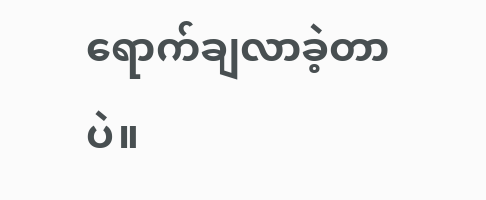ရောက်ချလာခဲ့တာပဲ။